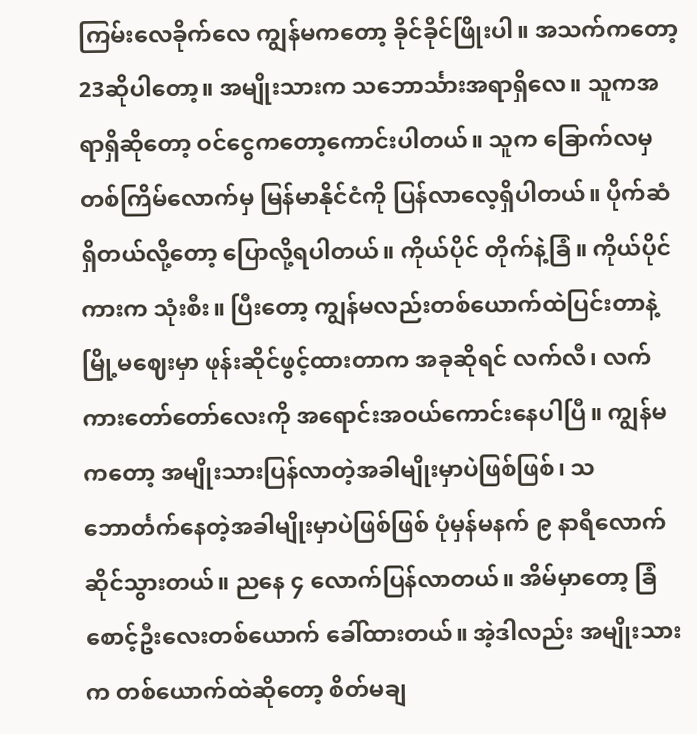ကြမ်းလေခိုက်လေ ကျွန်မကတော့ ခိုင်ခိုင်ဖြိုးပါ။ အသက်ကတော့ 23ဆိုပါတော့။ အမျိုးသားက သဘောင်္သားအရာရှိလေ။ သူကအရာရှိဆိုတော့ ဝင်ငွေကတော့ကောင်းပါတယ်။ သူက ခြောက်လမှတစ်ကြိမ်လောက်မှ မြန်မာနိုင်ငံကို ပြန်လာလေ့ရှိပါတယ်။ ပိုက်ဆံရှိတယ်လို့တော့ ပြောလို့ရပါတယ်။ ကိုယ်ပိုင် တိုက်နဲ့ခြံ။ ကိုယ်ပိုင်ကားက သုံးစီး။ ပြီးတော့ ကျွန်မလည်းတစ်ယောက်ထဲပြင်းတာနဲ့ မြို့မဈေးမှာ ဖုန်းဆိုင်ဖွင့်ထားတာက အခုဆိုရင် လက်လီ၊ လက်ကားတော်တော်လေးကို အရောင်းအဝယ်ကောင်းနေပါပြီ။ ကျွန်မကတော့ အမျိုးသားပြန်လာတဲ့အခါမျိုးမှာပဲဖြစ်ဖြစ်၊ သဘောင်္တက်နေတဲ့အခါမျိုးမှာပဲဖြစ်ဖြစ် ပုံမှန်မနက် ၉ နာရီလောက်ဆိုင်သွားတယ်။ ညနေ ၄ လောက်ပြန်လာတယ်။ အိမ်မှာတော့ ခြံစောင့်ဦးလေးတစ်ယောက် ခေါ်ထားတယ်။ အဲ့ဒါလည်း အမျိုးသားက တစ်ယောက်ထဲဆိုတော့ စိတ်မချ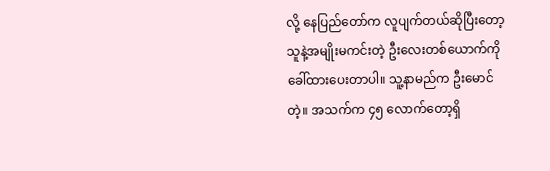လို့ နေပြည်တော်က လူပျက်တယ်ဆိုပြီးတော့ သူနဲ့အမျိုးမကင်းတဲ့ ဦးလေးတစ်ယောက်ကိုခေါ်ထားပေးတာပါ။ သူ့နာမည်က ဦးမောင်တဲ့။ အသက်က ၄၅ လောက်တော့ရှိ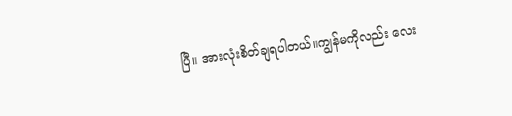ပြီ။ အားလုံးစိတ်ချရပါတယ်။ကျွန်မကိုလည်း လေး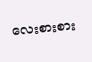လေးစားစား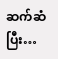ဆက်ဆံပြီး…